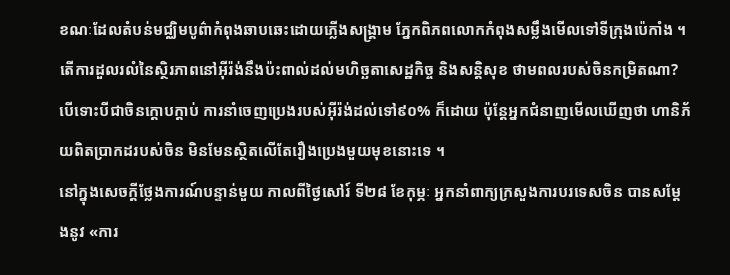ខណៈដែលតំបន់មជ្ឈិមបូព៌ាកំពុងឆាបឆេះដោយភ្លើងសង្គ្រាម ភ្នែកពិភពលោកកំពុងសម្លឹងមើលទៅទីក្រុងប៉េកាំង ។ តើការដួលរលំនៃស្ថិរភាពនៅអ៊ីរ៉ង់នឹងប៉ះពាល់ដល់មហិច្ឆតាសេដ្ឋកិច្ច និងសន្តិសុខ ថាមពលរបស់ចិនកម្រិតណា? បើទោះបីជាចិនក្តោបក្តាប់ ការនាំចេញប្រេងរបស់អ៊ីរ៉ង់ដល់ទៅ៩០% ក៏ដោយ ប៉ុន្តែអ្នកជំនាញមើលឃើញថា ហានិភ័យពិតប្រាកដរបស់ចិន មិនមែនស្ថិតលើតែរឿងប្រេងមួយមុខនោះទេ ។
នៅក្នុងសេចក្តីថ្លែងការណ៍បន្ទាន់មួយ កាលពីថ្ងៃសៅរ៍ ទី២៨ ខែកុម្ភៈ អ្នកនាំពាក្យក្រសួងការបរទេសចិន បានសម្តែងនូវ «ការ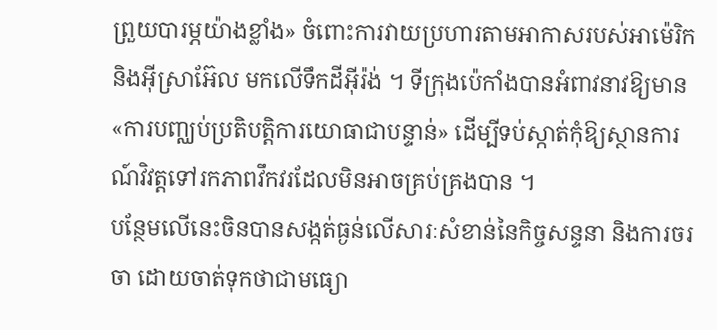ព្រួយបារម្ភយ៉ាងខ្លាំង» ចំពោះការវាយប្រហារតាមអាកាសរបស់អាម៉េរិក និងអ៊ីស្រាអ៊ែល មកលើទឹកដីអ៊ីរ៉ង់ ។ ទីក្រុងប៉េកាំងបានអំពាវនាវឱ្យមាន«ការបញ្ឈប់ប្រតិបត្តិការយោធាជាបន្ទាន់» ដើម្បីទប់ស្កាត់កុំឱ្យស្ថានការណ៍វិវត្តទៅរកភាពវឹកវរដែលមិនអាចគ្រប់គ្រងបាន ។
បន្ថែមលើនេះចិនបានសង្កត់ធ្ងន់លើសារៈសំខាន់នៃកិច្ចសន្ទនា និងការចរចា ដោយចាត់ទុកថាជាមធ្យោ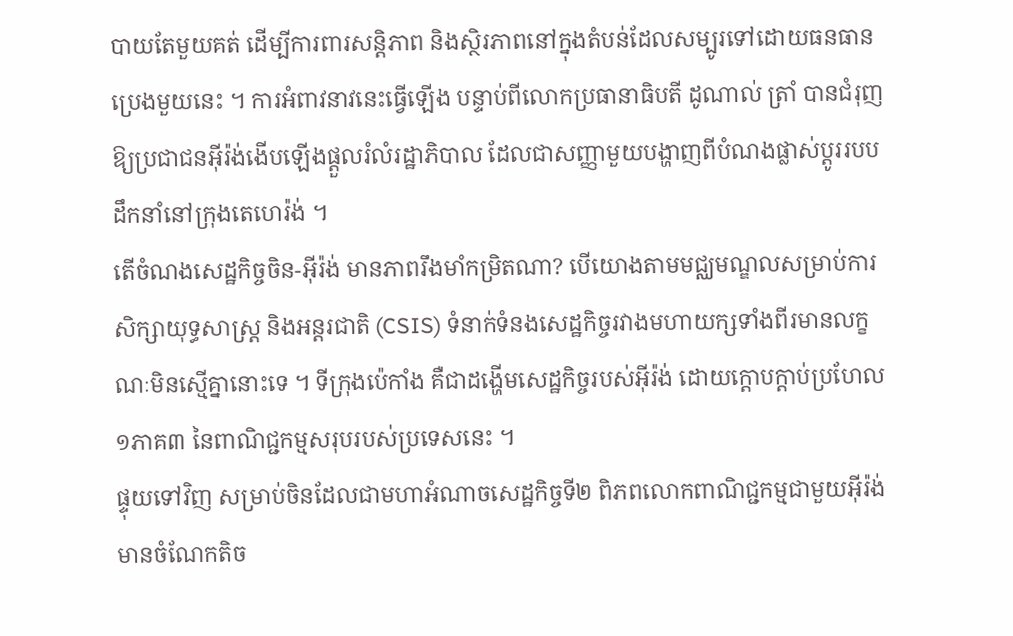បាយតែមួយគត់ ដើម្បីការពារសន្តិភាព និងស្ថិរភាពនៅក្នុងតំបន់ដែលសម្បូរទៅដោយធនធានប្រេងមួយនេះ ។ ការអំពាវនាវនេះធ្វើឡើង បន្ទាប់ពីលោកប្រធានាធិបតី ដូណាល់ ត្រាំ បានជំរុញឱ្យប្រជាជនអ៊ីរ៉ង់ងើបឡើងផ្តួលរំលំរដ្ឋាភិបាល ដែលជាសញ្ញាមួយបង្ហាញពីបំណងផ្លាស់ប្តូររបបដឹកនាំនៅក្រុងតេហេរ៉ង់ ។
តើចំណងសេដ្ឋកិច្ចចិន-អ៊ីរ៉ង់ មានភាពរឹងមាំកម្រិតណា? បើយោងតាមមជ្ឈមណ្ឌលសម្រាប់ការសិក្សាយុទ្ធសាស្ត្រ និងអន្តរជាតិ (CSIS) ទំនាក់ទំនងសេដ្ឋកិច្ចរវាងមហាយក្សទាំងពីរមានលក្ខណៈមិនស្មើគ្នានោះទេ ។ ទីក្រុងប៉េកាំង គឺជាដង្ហើមសេដ្ឋកិច្ចរបស់អ៊ីរ៉ង់ ដោយក្តោបក្តាប់ប្រហែល ១ភាគ៣ នៃពាណិជ្ជកម្មសរុបរបស់ប្រទេសនេះ ។
ផ្ទុយទៅវិញ សម្រាប់ចិនដែលជាមហាអំណាចសេដ្ឋកិច្ចទី២ ពិភពលោកពាណិជ្ជកម្មជាមួយអ៊ីរ៉ង់មានចំណែកតិច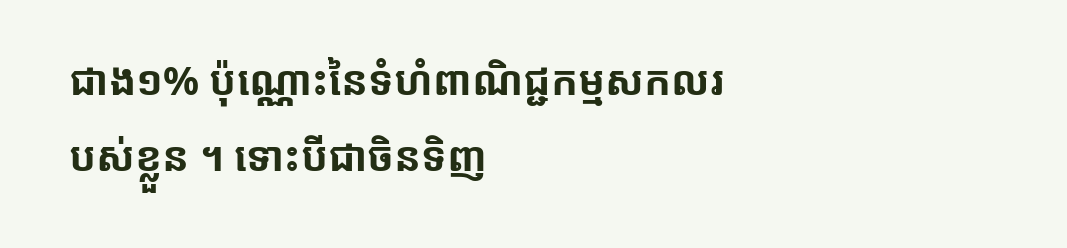ជាង១% ប៉ុណ្ណោះនៃទំហំពាណិជ្ជកម្មសកលរបស់ខ្លួន ។ ទោះបីជាចិនទិញ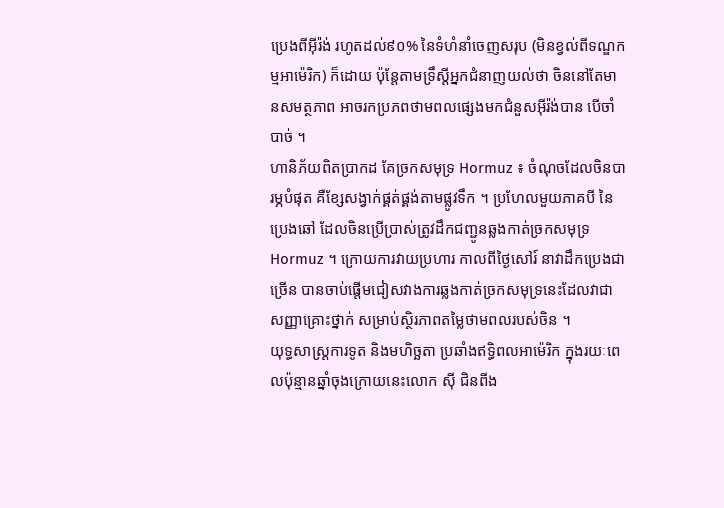ប្រេងពីអ៊ីរ៉ង់ រហូតដល់៩០% នៃទំហំនាំចេញសរុប (មិនខ្វល់ពីទណ្ឌកម្មអាម៉េរិក) ក៏ដោយ ប៉ុន្តែតាមទ្រឹស្តីអ្នកជំនាញយល់ថា ចិននៅតែមានសមត្ថភាព អាចរកប្រភពថាមពលផ្សេងមកជំនួសអ៊ីរ៉ង់បាន បើចាំបាច់ ។
ហានិភ័យពិតប្រាកដ គែច្រកសមុទ្រ Hormuz ៖ ចំណុចដែលចិនបារម្ភបំផុត គឺខ្សែសង្វាក់ផ្គត់ផ្គង់តាមផ្លូវទឹក ។ ប្រហែលមួយភាគបី នៃប្រេងឆៅ ដែលចិនប្រើប្រាស់ត្រូវដឹកជញ្ជូនឆ្លងកាត់ច្រកសមុទ្រ Hormuz ។ ក្រោយការវាយប្រហារ កាលពីថ្ងៃសៅរ៍ នាវាដឹកប្រេងជាច្រើន បានចាប់ផ្តើមជៀសវាងការឆ្លងកាត់ច្រកសមុទ្រនេះដែលវាជាសញ្ញាគ្រោះថ្នាក់ សម្រាប់ស្ថិរភាពតម្លៃថាមពលរបស់ចិន ។
យុទ្ធសាស្ត្រការទូត និងមហិច្ឆតា ប្រឆាំងឥទ្ធិពលអាម៉េរិក ក្នុងរយៈពេលប៉ុន្មានឆ្នាំចុងក្រោយនេះលោក ស៊ី ជិនពីង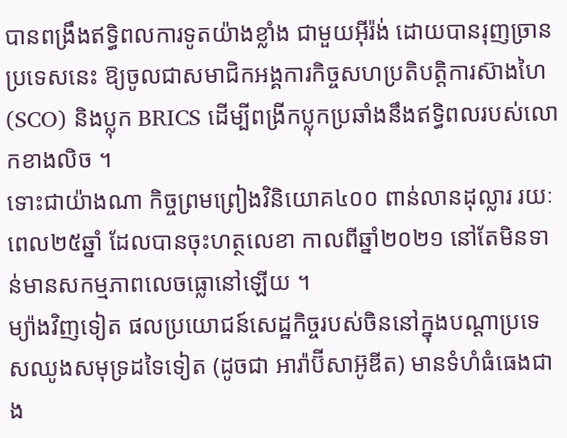បានពង្រឹងឥទ្ធិពលការទូតយ៉ាងខ្លាំង ជាមួយអ៊ីរ៉ង់ ដោយបានរុញច្រានប្រទេសនេះ ឱ្យចូលជាសមាជិកអង្គការកិច្ចសហប្រតិបត្តិការស៊ាងហៃ (SCO) និងប្លុក BRICS ដើម្បីពង្រីកប្លុកប្រឆាំងនឹងឥទ្ធិពលរបស់លោកខាងលិច ។
ទោះជាយ៉ាងណា កិច្ចព្រមព្រៀងវិនិយោគ៤០០ ពាន់លានដុល្លារ រយៈពេល២៥ឆ្នាំ ដែលបានចុះហត្ថលេខា កាលពីឆ្នាំ២០២១ នៅតែមិនទាន់មានសកម្មភាពលេចធ្លោនៅឡើយ ។
ម្យ៉ាងវិញទៀត ផលប្រយោជន៍សេដ្ឋកិច្ចរបស់ចិននៅក្នុងបណ្តាប្រទេសឈូងសមុទ្រដទៃទៀត (ដូចជា អារ៉ាប៊ីសាអ៊ូឌីត) មានទំហំធំធេងជាង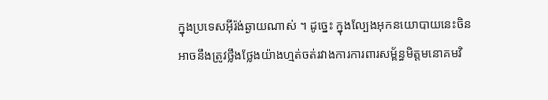ក្នុងប្រទេសអ៊ីរ៉ង់ឆ្ងាយណាស់ ។ ដូច្នេះ ក្នុងល្បែងអុកនយោបាយនេះចិន អាចនឹងត្រូវថ្លឹងថ្លែងយ៉ាងហ្មត់ចត់រវាងការការពារសម្ព័ន្ធមិត្តមនោគមវិ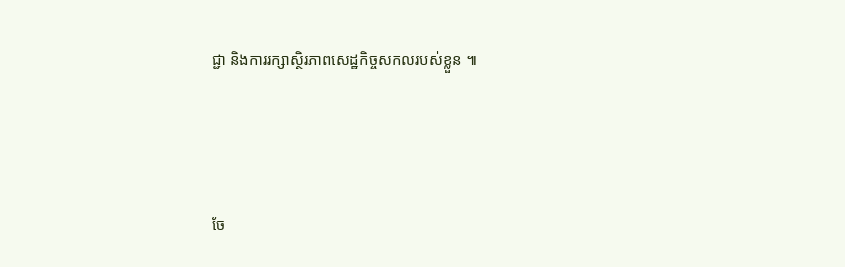ជ្ជា និងការរក្សាស្ថិរភាពសេដ្ឋកិច្ចសកលរបស់ខ្លួន ៕




ចែ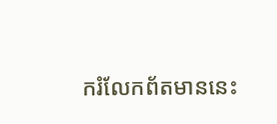ករំលែកព័តមាននេះ